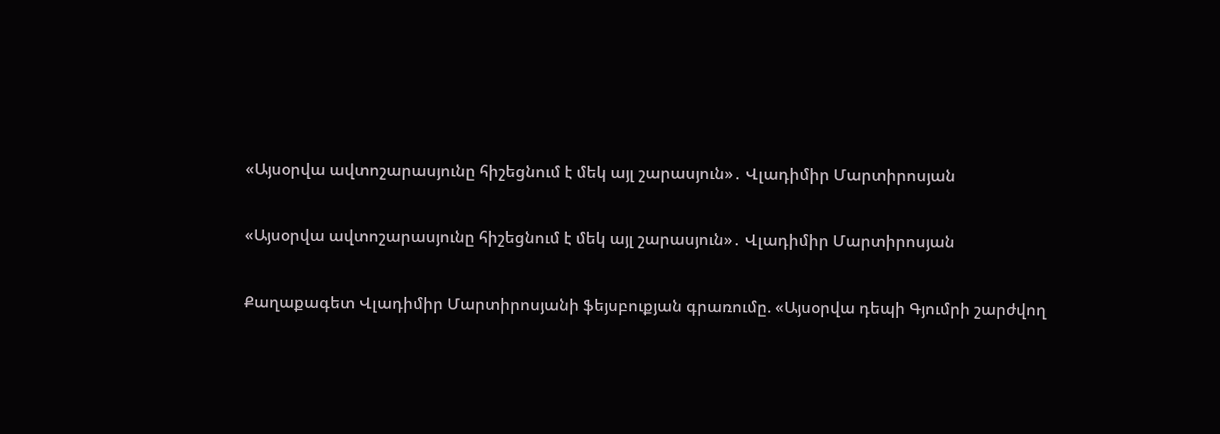«Այսօրվա ավտոշարասյունը հիշեցնում է մեկ այլ շարասյուն»․ Վլադիմիր Մարտիրոսյան

«Այսօրվա ավտոշարասյունը հիշեցնում է մեկ այլ շարասյուն»․ Վլադիմիր Մարտիրոսյան

Քաղաքագետ Վլադիմիր Մարտիրոսյանի ֆեյսբուքյան գրառումը. «Այսօրվա դեպի Գյումրի շարժվող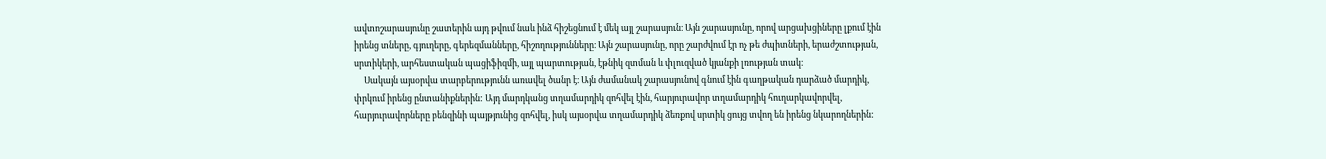ավտոշարասյունը շատերին այդ թվում նաև ինձ հիշեցնում է մեկ այլ շարասյուն։ Այն շարասյունը, որով արցախցիները լքում էին իրենց տները, գյուղերը, գերեզմանները, հիշողությունները։ Այն շարասյունը, որը շարժվում էր ոչ թե ժպիտների, երաժշտության, սրտիկերի, արհեստական պացիֆիզմի, այլ պարտության, էթնիկ զտման և փլուզված կյանքի լռության տակ։
     Սակայն այսօրվա տարբերությունն առավել ծանր է։ Այն ժամանակ շարասյունով գնում էին գաղթական դարձած մարդիկ, փրկում իրենց ընտանիքներին: Այդ մարդկանց տղամարդիկ զոհվել էին, հարյուրավոր տղամարդիկ հուղարկավորվել, հարյուրավորները բենզինի պայթյունից զոհվել, իսկ այսօրվա տղամարդիկ ձեռքով սրտիկ ցույց տվող են իրենց նկարողներին: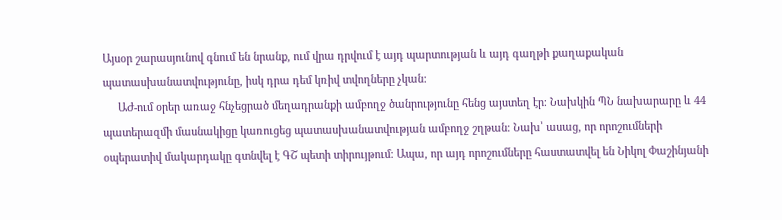Այսօր շարասյունով գնում են նրանք, ում վրա դրվում է այդ պարտության և այդ գաղթի քաղաքական պատասխանատվությունը, իսկ դրա դեմ կռիվ տվողները չկան:
     ԱԺ-ում օրեր առաջ հնչեցրած մեղադրանքի ամբողջ ծանրությունը հենց այստեղ էր։ Նախկին ՊՆ նախարարը և 44 պատերազմի մասնակիցը կառուցեց պատասխանատվության ամբողջ շղթան։ Նախ՝ ասաց, որ որոշումների օպերատիվ մակարդակը գտնվել է ԳՇ պետի տիրույթում։ Ապա, որ այդ որոշումները հաստատվել են Նիկոլ Փաշինյանի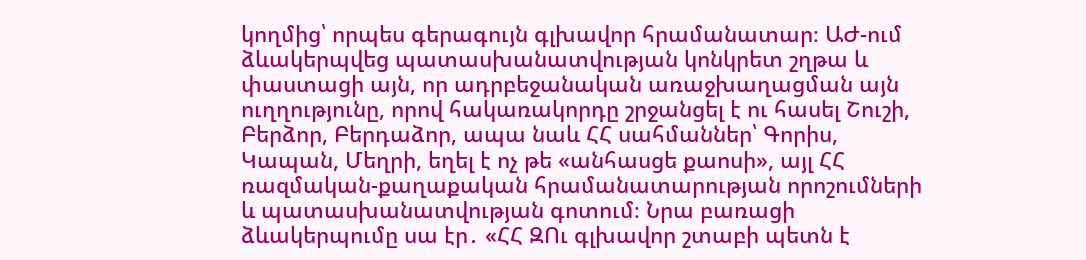կողմից՝ որպես գերագույն գլխավոր հրամանատար։ ԱԺ-ում ձևակերպվեց պատասխանատվության կոնկրետ շղթա և փաստացի այն, որ ադրբեջանական առաջխաղացման այն ուղղությունը, որով հակառակորդը շրջանցել է ու հասել Շուշի, Բերձոր, Բերդաձոր, ապա նաև ՀՀ սահմաններ՝ Գորիս, Կապան, Մեղրի, եղել է ոչ թե «անհասցե քաոսի», այլ ՀՀ ռազմական-քաղաքական հրամանատարության որոշումների և պատասխանատվության գոտում։ Նրա բառացի ձևակերպումը սա էր․ «ՀՀ ԶՈւ գլխավոր շտաբի պետն է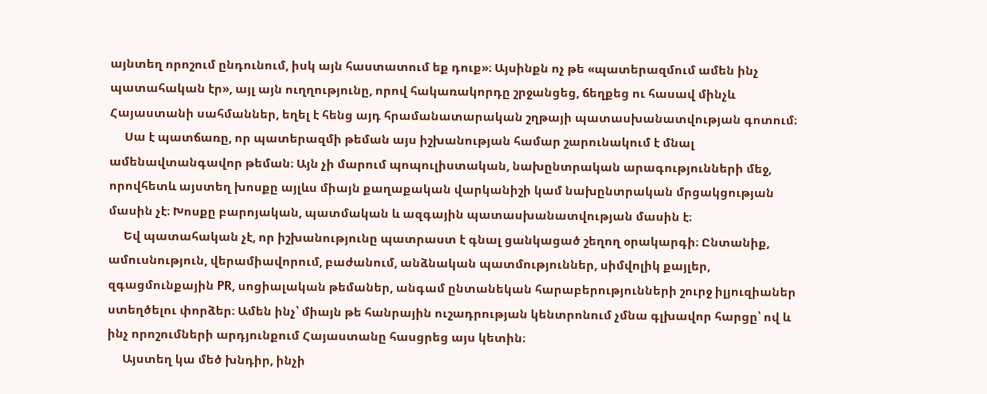այնտեղ որոշում ընդունում, իսկ այն հաստատում եք դուք»։ Այսինքն ոչ թե «պատերազմում ամեն ինչ պատահական էր», այլ այն ուղղությունը, որով հակառակորդը շրջանցեց, ճեղքեց ու հասավ մինչև Հայաստանի սահմաններ, եղել է հենց այդ հրամանատարական շղթայի պատասխանատվության գոտում։
     Սա է պատճառը, որ պատերազմի թեման այս իշխանության համար շարունակում է մնալ ամենավտանգավոր թեման։ Այն չի մարում պոպուլիստական, նախընտրական արագությունների մեջ, որովհետև այստեղ խոսքը այլևս միայն քաղաքական վարկանիշի կամ նախընտրական մրցակցության մասին չէ։ Խոսքը բարոյական, պատմական և ազգային պատասխանատվության մասին է։
     Եվ պատահական չէ, որ իշխանությունը պատրաստ է գնալ ցանկացած շեղող օրակարգի։ Ընտանիք, ամուսնություն, վերամիավորում, բաժանում, անձնական պատմություններ, սիմվոլիկ քայլեր, զգացմունքային PR, սոցիալական թեմաներ, անգամ ընտանեկան հարաբերությունների շուրջ իլյուզիաներ ստեղծելու փորձեր։ Ամեն ինչ՝ միայն թե հանրային ուշադրության կենտրոնում չմնա գլխավոր հարցը՝ ով և ինչ որոշումների արդյունքում Հայաստանը հասցրեց այս կետին։
     Այստեղ կա մեծ խնդիր, ինչի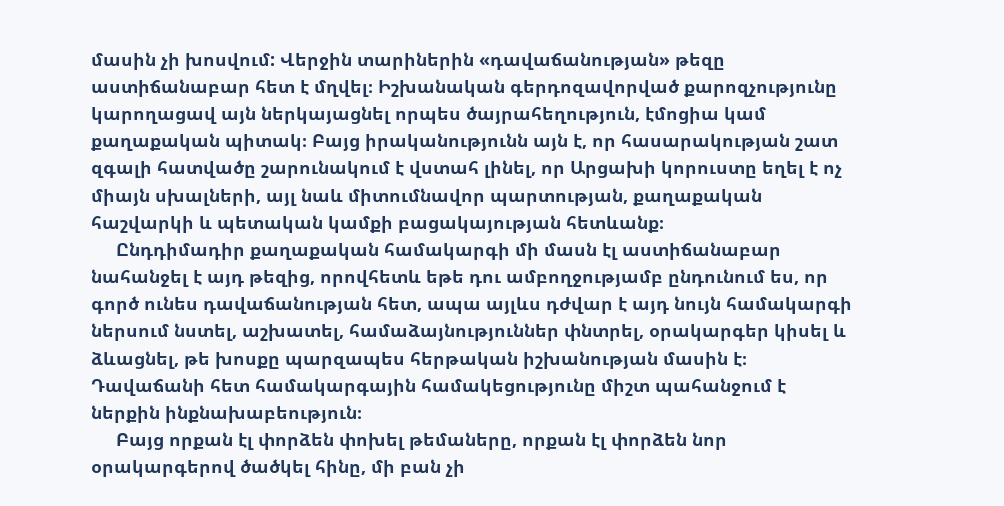մասին չի խոսվում: Վերջին տարիներին «դավաճանության» թեզը աստիճանաբար հետ է մղվել։ Իշխանական գերդոզավորված քարոզչությունը կարողացավ այն ներկայացնել որպես ծայրահեղություն, էմոցիա կամ քաղաքական պիտակ։ Բայց իրականությունն այն է, որ հասարակության շատ զգալի հատվածը շարունակում է վստահ լինել, որ Արցախի կորուստը եղել է ոչ միայն սխալների, այլ նաև միտումնավոր պարտության, քաղաքական հաշվարկի և պետական կամքի բացակայության հետևանք։
     Ընդդիմադիր քաղաքական համակարգի մի մասն էլ աստիճանաբար նահանջել է այդ թեզից, որովհետև եթե դու ամբողջությամբ ընդունում ես, որ գործ ունես դավաճանության հետ, ապա այլևս դժվար է այդ նույն համակարգի ներսում նստել, աշխատել, համաձայնություններ փնտրել, օրակարգեր կիսել և ձևացնել, թե խոսքը պարզապես հերթական իշխանության մասին է։ Դավաճանի հետ համակարգային համակեցությունը միշտ պահանջում է ներքին ինքնախաբեություն։
     Բայց որքան էլ փորձեն փոխել թեմաները, որքան էլ փորձեն նոր օրակարգերով ծածկել հինը, մի բան չի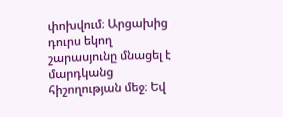փոխվում։ Արցախից դուրս եկող շարասյունը մնացել է մարդկանց հիշողության մեջ։ Եվ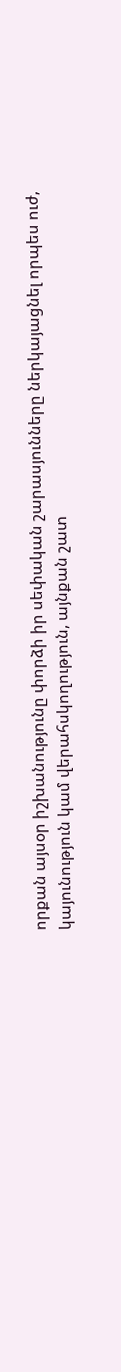որքան այսօր իշխանությունը փորձի իր սեփական շարասյունները ներկայացնել որպես ուժ, կայունություն կամ վերահսկողություն, այնքան շատ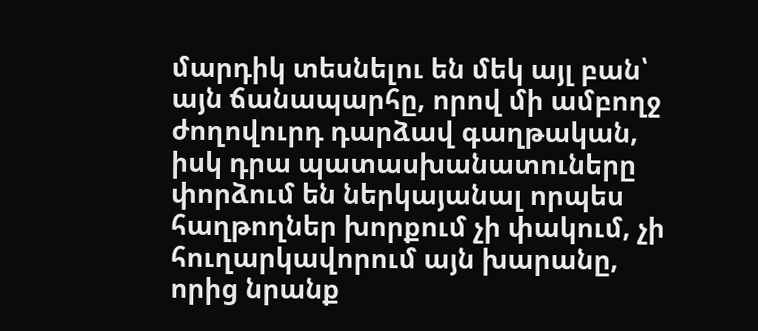մարդիկ տեսնելու են մեկ այլ բան՝ այն ճանապարհը, որով մի ամբողջ ժողովուրդ դարձավ գաղթական, իսկ դրա պատասխանատուները փորձում են ներկայանալ որպես հաղթողներ խորքում չի փակում, չի հուղարկավորում այն խարանը, որից նրանք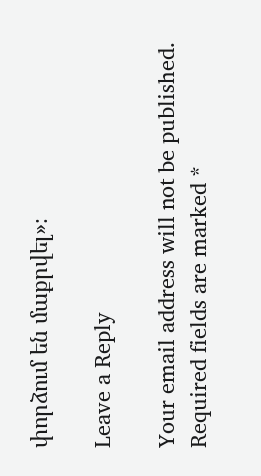փորձում են մաքրվել»։

Leave a Reply

Your email address will not be published. Required fields are marked *